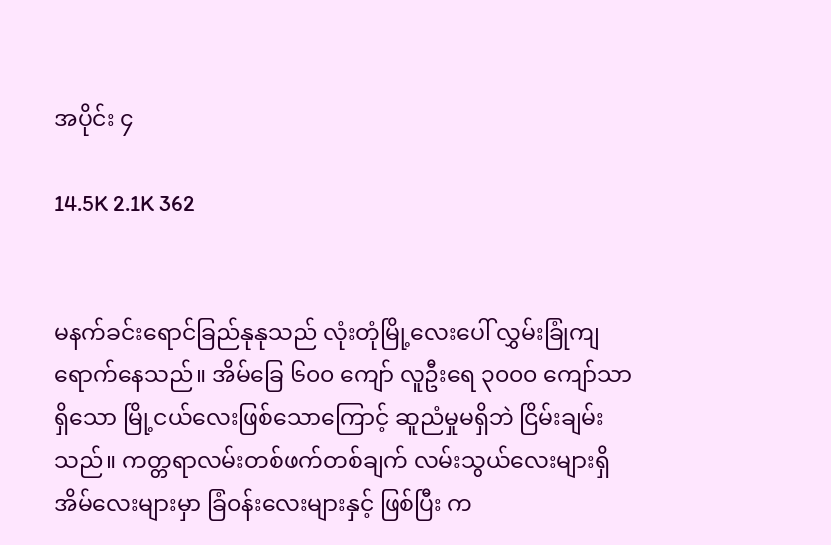အပိုင်း ၄

14.5K 2.1K 362


မနက်ခင်းရောင်ခြည်နုနုသည် လုံးတုံမြို့လေးပေါ် လွှမ်းခြုံကျရောက်နေသည်။ အိမ်ခြေ ၆၀၀ ကျော် လူဦးရေ ၃၀၀၀ ကျော်သာရှိသော မြို့ငယ်လေးဖြစ်သောကြောင့် ဆူညံမှုမရှိဘဲ ငြိမ်းချမ်းသည်။ ကတ္တရာလမ်းတစ်ဖက်တစ်ချက် လမ်းသွယ်လေးများရှိ အိမ်လေးများမှာ ခြံ၀န်းလေးများနှင့် ဖြစ်ပြီး က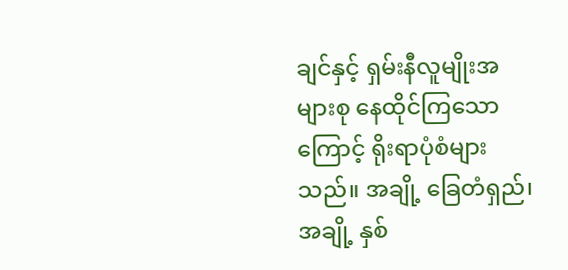ချင်နှင့် ရှမ်းနီလူမျိုးအများစု နေထိုင်ကြသောကြောင့် ရိုးရာပုံစံများသည်။ အချို့ ခြေတံရှည်၊ အချို့ နှစ်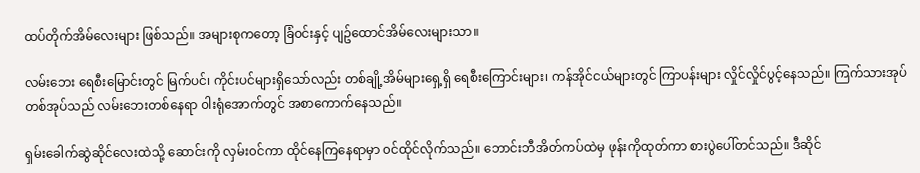ထပ်တိုက်အိမ်လေးများ ဖြစ်သည်။ အများစုကတော့ ခြံ၀င်းနှင့် ပျဥ်ထောင်အိမ်လေးများသာ။

လမ်းဘေး ရေစီးမြောင်းတွင် မြက်ပင်၊ ကိုင်းပင်များရှိသော်လည်း တစ်ချို့အိမ်များရှေ့ရှိ ရေစီးကြောင်းများ၊ ကန်အိုင်ငယ်များတွင် ကြာပန်းများ လှိုင်လှိုင်ပွင့်နေသည်။ ကြက်သားအုပ်တစ်အုပ်သည် လမ်းဘေးတစ်နေရာ ၀ါးရုံအောက်တွင် အစာကောက်နေသည်။

ရှမ်းခေါက်ဆွဲဆိုင်လေးထဲသို့ ဆောင်းကို လှမ်း၀င်ကာ ထိုင်နေကြနေရာမှာ ၀င်ထိုင်လိုက်သည်။ ဘောင်းဘီအိတ်ကပ်ထဲမှ ဖုန်းကိုထုတ်ကာ စားပွဲပေါ်တင်သည်။ ဒီဆိုင်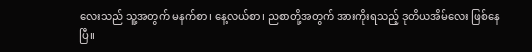လေးသည် သူ့အတွက် မနက်စာ၊ နေ့လယ်စာ၊ ညစာတို့အတွက် အားကိုးရသည့် ဒုတိယအိမ်လေး ဖြစ်နေပြီ။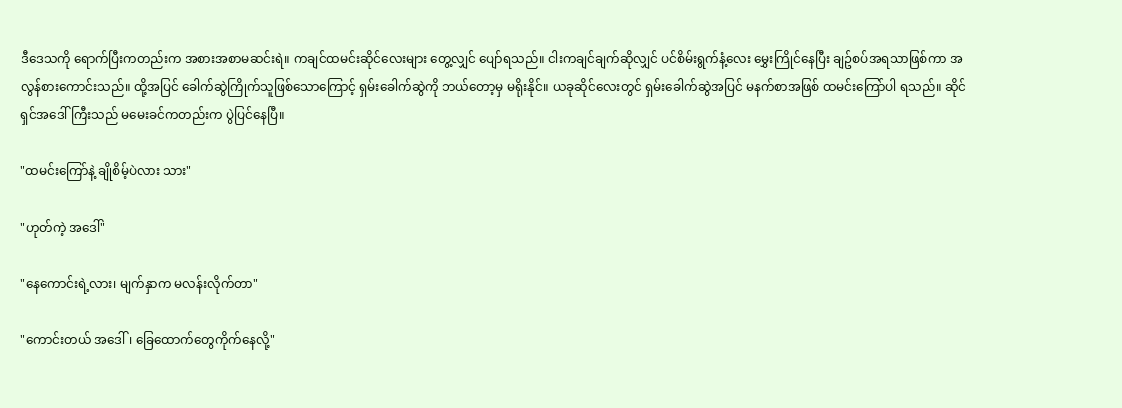ဒီဒေသကို ရောက်ပြီးကတည်းက အစားအစာမဆင်းရဲ။ ကချင်ထမင်းဆိုင်လေးများ တွေ့လျှင် ပျော်ရသည်။ ငါးကချင်ချက်ဆိုလျှင် ပင်စိမ်းရွက်နံ့လေး မွှေးကြိုင်နေပြီး ချဥ်စပ်အရသာဖြစ်ကာ အလွန်စားကောင်းသည်။ ထို့အပြင် ခေါက်ဆွဲကြိုက်သူဖြစ်သောကြောင့် ရှမ်းခေါက်ဆွဲကို ဘယ်တော့မှ မရိုးနိုင်။ ယခုဆိုင်လေးတွင် ရှမ်းခေါက်ဆွဲအပြင် မနက်စာအဖြစ် ထမင်းကြော်ပါ ရသည်။ ဆိုင်ရှင်အဒေါ်ကြီးသည် မမေးခင်ကတည်းက ပွဲပြင်နေပြီ။

"ထမင်းကြော်နဲ့ ချိုစိမ့်ပဲလား သား"

"ဟုတ်ကဲ့ အဒေါ်"

"နေကောင်းရဲ့လား၊ မျက်နှာက မလန်းလိုက်တာ"

"ကောင်းတယ် အဒေါ်၊ ခြေထောက်တွေကိုက်နေလို့"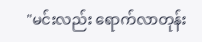"မင်းလည်း ရောက်လာတုန်း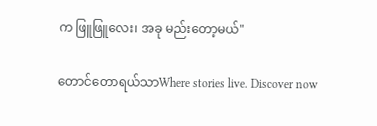က ဖြူဖြူလေး၊ အခု မည်းတော့မယ်"

တောင်တောရယ်သာWhere stories live. Discover now